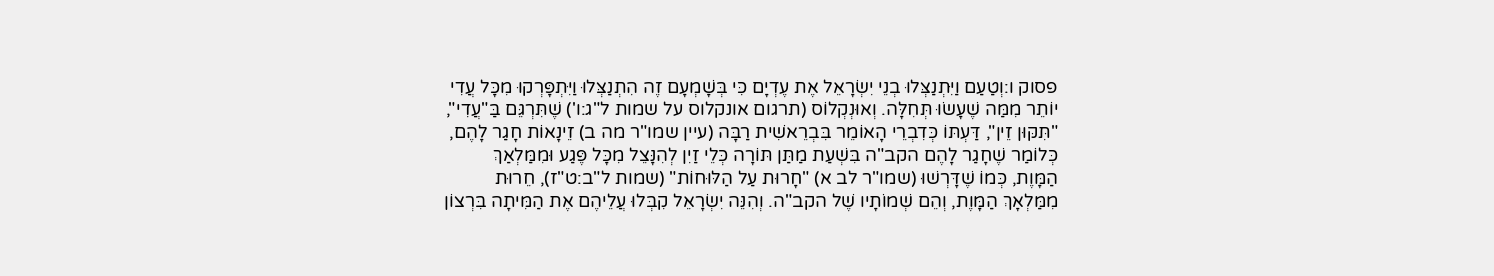פסוק ו:וְטַעַם וַיִּתְנַצְּלוּ בְנֵי יִשְׂרָאֵל אֶת עֶדְיָם כִּי בְּשָׁמְעָם זֶה הִתְנַצְּלוּ וַיִּתְפָּרְקוּ מִכָּל עֲדִי יוֹתֵר מִמַּה שֶׁעָשׂוּ תְּחִלָּה. וְאוּנְקְלוֹס (תרגום אונקלוס על שמות ל"ג:ו') שֶׁתִּרְגֵּם בַּ"עֲדִי", "תִּקּוּן זֵין", דַּעְתּוֹ כְּדִבְרֵי הָאוֹמֵר בִּבְרֵאשִׁית רַבָּה (עיין שמו"ר מה ב) זֵינָאוֹת חָגַר לָהֶם, כְּלוֹמַר שֶׁחָגַר לָהֶם הקב"ה בִּשְׁעַת מַתַּן תּוֹרָה כְּלֵי זַיִן לְהִנָּצֵל מִכָּל פֶּגַע וּמִמַּלְאַךְ הַמָּוֶת, כְּמוֹ שֶׁדָּרְשׁוּ (שמו"ר לב א) "חָרוּת עַל הַלּוּחוֹת" (שמות ל"ב:ט"ז), חֵרוּת מִמַּלְאָךְ הַמָּוֶת, וְהֵם שְׁמוֹתָיו שֶׁל הקב"ה. וְהִנֵּה יִשְׂרָאֵל קִבְּלוּ עֲלֵיהֶם אֶת הַמִּיתָה בִּרְצוֹן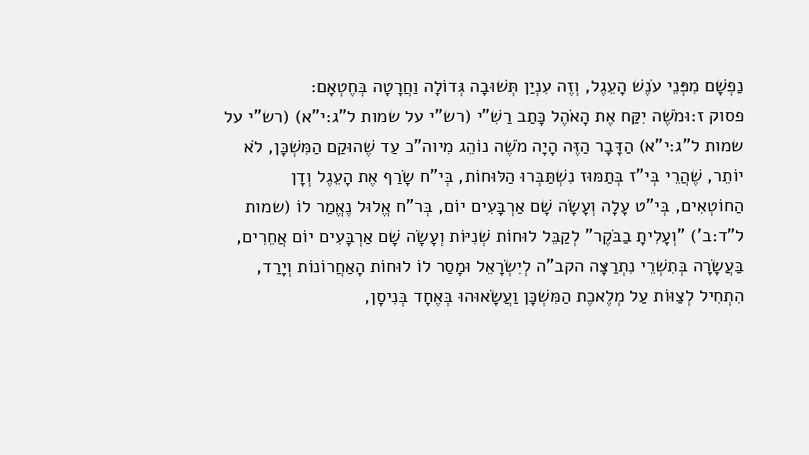נַפְשָׁם מִפְּנֵי עֹנֶשׁ הָעֵגֶל, וְזֶה עִנְיַן תְּשׁוּבָה גְּדוֹלָה וַחֲרָטָה בְּחֶטְאָם:
פסוק ז:וּמֹשֶׁה יִקַּח אֶת הָאֹהֶל כָּתַב רַשִׁ"י (רש"י על שמות ל"ג:י"א) (רש"י על שמות ל"ג:י"א) הַדָּבָר הַזֶּה הָיָה מֹשֶׁה נוֹהֵג מִיוה"כ עַד שֶׁהוּקַם הַמִּשְׁכָּן, לֹא יוֹתֵר, שֶׁהֲרֵי בְּי"ז בְּתַמּוּז נִשְׁתַּבְּרוּ הַלּוּחוֹת, בְּי"ח שָׂרַף אֶת הָעֵגֶל וְדָן הַחוֹטְאִים, בְּי"ט עָלָה וְעָשָׂה שָׁם אַרְבָּעִים יוֹם, בְּר"ח אֱלוּל נֶאֱמַר לוֹ (שמות ל"ד:ב') "וְעָלִיתָ בַבֹּקֶר" לְקַבֵּל לוּחוֹת שְׁנִיּוֹת וְעָשָׂה שָׁם אַרְבָּעִים יוֹם אֲחֵרִים, בַּעֲשָׂרָה בְּתִשְׁרֵי נִתְרַצָּה הקב"ה לְיִשְׂרָאֵל וּמָסַר לוֹ לוּחוֹת הָאַחֲרוֹנוֹת וְיָרַד, הִתְחִיל לְצַוּוֹת עַל מְלֶאכֶת הַמִּשְׁכָּן וַעֲשָׂאוּהוּ בְּאֶחָד בְּנִיסָן,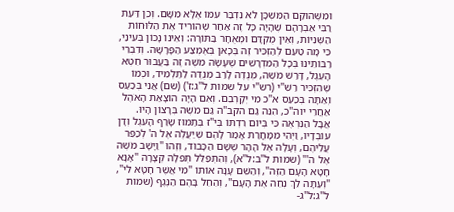וּמִשֶּׁהוּקַם הַמִּשְׁכָּן לֹא נִדְבַּר עִמּוֹ אֶלָּא מִשָּׁם. וְכֵן דַּעַת רַבִּי אַבְרָהָם שֶׁהָיָה כָּל זֶה אַחַר שֶׁהוֹרִיד אֶת הַלּוּחוֹת הַשְּׁנִיּוֹת, וְאֵין מֻקְדָּם וּמְאֻחָר בַּתּוֹרָה: וְאֵינוֹ נָכוֹן בְּעֵינַי, כִּי מָה טַעַם לְהַזְכִּיר זֶה בְּכָאן בְּאֶמְצַע הַפָּרָשָׁה. וְדִבְרֵי רַבּוֹתֵינוּ בְּכָל הַמִּדְרָשִׁים שֶׁעָשָׂה מֹשֶׁה זֶה בַּעֲבוּר חֵטְא הָעֵגֶל, דָּרַשׁ מֹשֶׁה, מְנֻדֶּה לָרַב מְנֻדֶּה לַתַּלְמִיד, וּכְמוֹ שֶׁהִזְכִּיר רַשִׁ"י (רש"י על שמות ל"ג:ז') (שם) אֲנִי בְּכַעַס וְאַתָּה בְּכַעַס א"כ מִי יְקָרְבֵם. וְאִם הָיָה הוֹצָאַת הָאֹהֶל אַחֲרֵי יוה"כ, הִנֵּה גַּם הקב"ה גַּם מֹשֶׁה בְּרָצוֹן הָיוּ. אֲבָל הַנִּרְאֶה כִּי בְּיוֹם רִדְתּוֹ בְּי"ז בְּתַמּוּז שָׂרַף הָעֵגֶל וְדָן עוֹבְדָיו, וַיְהִי מִמָּחֳרַת אָמַר לָהֶם שֶׁיַּעֲלֶה אֶל ה' לְכַפֵּר עֲלֵיהֶם, וְעָלָה אֶל הָהָר שֶׁשָּׁם הַכָּבוֹד, וְזֶהוּ "וַיָּשָׁב מֹשֶׁה אֶל ה'" (שמות ל"ב:ל"א), וְהִתְפַּלֵּל תְּפִלָּה קְצָרָה "אָנָּא חָטָא הָעָם הַזֶּה", וְהַשֵּׁם עָנָה אוֹתוֹ "מִי אֲשֶׁר חָטָא לִי", "וְעַתָּה לֵךְ נְחֵה אֶת הָעָם", וְהֵחֵל בָּהֶם הַנֶּגֶף (שמות ל"ג:ל"ג-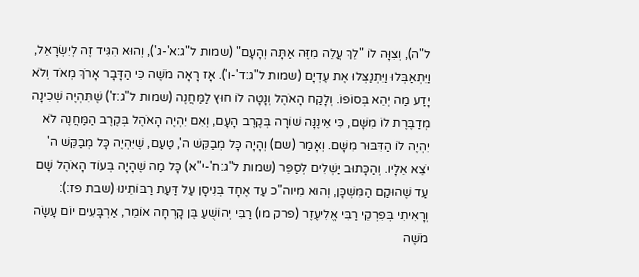ל"ה), וְצִוָּה לוֹ "לֵךְ עֲלֵה מִזֶּה אַתָּה וְהָעָם" (שמות ל"ג:א'-ג'), וְהוּא הִגִּיד זֶה לְיִשְׂרָאֵל, וַיִּתְאַבְּלוּ וַיִּתְנַצְּלוּ אֶת עֶדְיָם (שמות ל"ג:ד'-ו'). אָז רָאָה מֹשֶׁה כִּי הַדָּבָר אָרֹךְ מְאֹד וְלֹא יָדַע מַה יְהֵא בְּסוֹפוֹ. וְלָקַח הָאֹהֶל וְנָטָה לוֹ חוּץ לַמַּחֲנֶה (שמות ל"ג:ז') שֶׁתִּהְיֶה שְׁכִינָה מְדַבֶּרֶת לוֹ מִשָּׁם, כִּי אֵינֶנָּה שׁוֹרָה בְּקֶרֶב הָעָם, וְאִם יִהְיֶה הָאֹהֶל בְּקֶרֶב הַמַּחֲנֶה לֹא יִהְיֶה לוֹ הַדִּבּוּר מִשָּׁם. וְאָמַר (שם) וְהָיָה כָּל מְבַקֵּשׁ ה', טַעַם, שֶׁיִּהְיֶה כָּל מְבַקֵּשׁ ה' יֹצֵא אֵלָיו. וְהַכָּתוּב יַשְׁלִים לְסַפֵּר (שמות ל"ג:ח'-י"א) כָּל מַה שֶׁהָיָה בְּעוֹד הָאֹהֶל שָׁם עַד שֶׁהוּקַם הַמִּשְׁכָּן, וְהוּא מִיוה"כ עַד אֶחָד בְּנִיסָן עַל דַּעַת רַבּוֹתֵינוּ (שבת פז:): וְרָאִיתִי בְּפִרְקֵי רַבִּי אֱלִיעֶזֶר (פרק מו) רַבִּי יְהוֹשֻׁעַ בֶּן קָרְחָה אוֹמֵר, אַרְבָּעִים יוֹם עָשָׂה מֹשֶׁה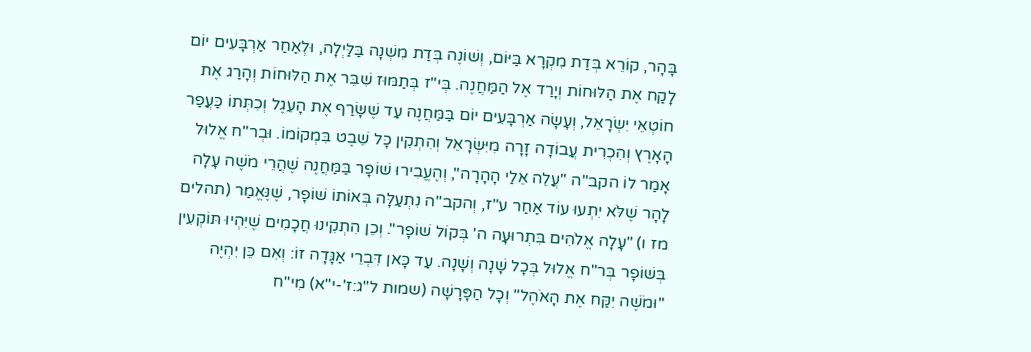בָּהָר, קוֹרֵא בְּדַת מִקְרָא בַּיּוֹם, וְשׁוֹנֶה בְּדַת מִשְׁנָה בַּלַּיְלָה, וּלְאַחַר אַרְבָּעִים יוֹם לָקַח אֶת הַלּוּחוֹת וְיָרַד אֶל הַמַּחֲנֶה. בְּי"ז בְּתַמּוּז שִׁבֵּר אֶת הַלּוּחוֹת וְהָרַג אֶת חוֹטְאֵי יִשְׂרָאֵל, וְעָשָׂה אַרְבָּעִים יוֹם בַּמַּחֲנֶה עַד שֶׁשָּׂרַף אֶת הָעֵגֶל וְכִתְּתוֹ כַּעֲפַר הָאָרֶץ וְהִכְרִית עֲבוֹדָה זָרָה מִיִּשְׂרָאֵל וְהִתְקִין כָּל שֵׁבֶט בִּמְקוֹמוֹ. וּבְר"ח אֱלוּל אָמַר לוֹ הקב"ה "עֲלֵה אֵלַי הָהָרָה", וְהֶעֱבִירוּ שׁוֹפָר בַּמַּחֲנֶה שֶׁהֲרֵי מֹשֶׁה עָלָה לָהָר שֶׁלֹּא יִתְעוּ עוֹד אַחַר ע"ז, וְהקב"ה נִתְעַלָּה בְּאוֹתוֹ שׁוֹפָר, שֶׁנֶּאֱמַר (תהלים מז ו) "עָלָה אֱלֹהִים בִּתְרוּעָה ה' בְּקוֹל שׁוֹפָר". וְכֵן הִתְקִינוּ חֲכָמִים שֶׁיִּהְיוּ תּוֹקְעִין בְּשׁוֹפָר בְּר"ח אֱלוּל בְּכָל שָׁנָה וְשָׁנָה. עַד כָּאן דִּבְרֵי אַגָּדָה זוֹ: וְאִם כֵּן יִהְיֶה "וּמֹשֶׁה יִקַּח אֶת הָאֹהֶל" וְכָל הַפָּרָשָׁה (שמות ל"ג:ז'-י"א) מִי"ח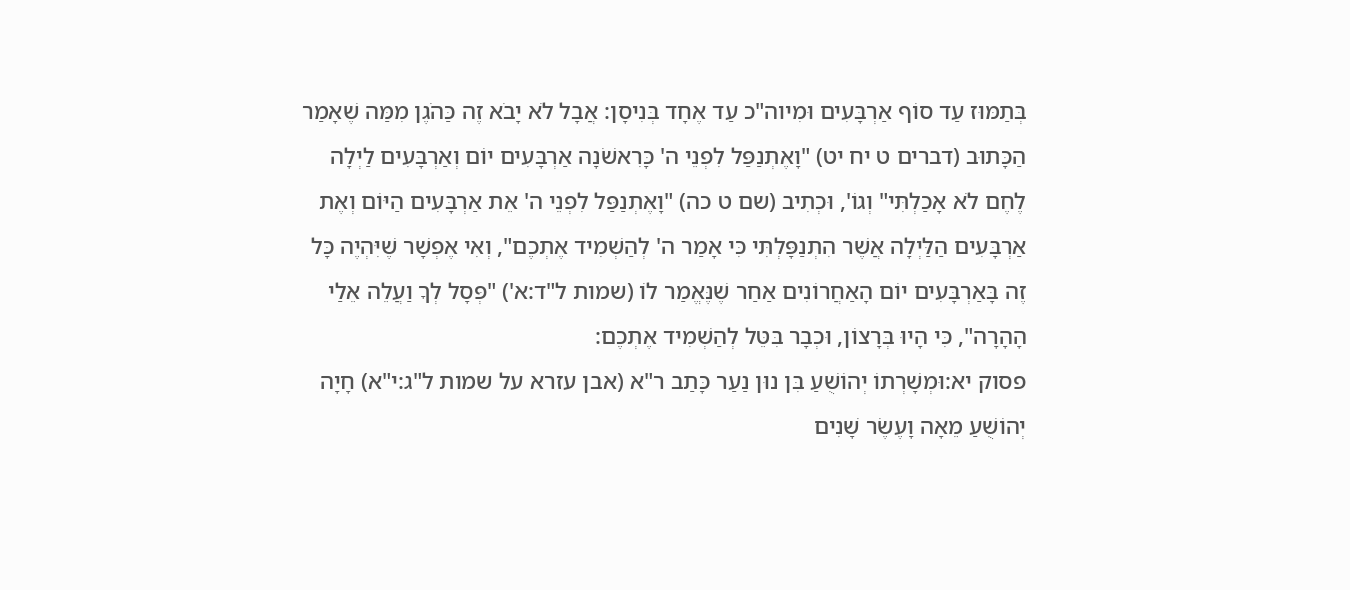בְּתַמּוּז עַד סוֹף אַרְבָּעִים וּמִיוה"כ עַד אֶחָד בְּנִיסָן: אֲבָל לֹא יָבֹא זֶה כַּהֹגֶן מִמַּה שֶׁאָמַר הַכָּתוּב (דברים ט יח יט) "וָאֶתְנַפַּל לִפְנֵי ה' כָּרִאשֹׁנָה אַרְבָּעִים יוֹם וְאַרְבָּעִים לַיְלָה לֶחֶם לֹא אָכַלְתִּי" וְגוֹ', וּכְתִיב (שם ט כה) "וָאֶתְנַפַּל לִפְנֵי ה' אֵת אַרְבָּעִים הַיּוֹם וְאֶת אַרְבָּעִים הַלַּיְלָה אֲשֶׁר הִתְנַפָּלְתִּי כִּי אָמַר ה' לְהַשְׁמִיד אֶתְכֶם", וְאִי אֶפְשָׁר שֶׁיִּהְיֶה כָּל זֶה בָּאַרְבָּעִים יוֹם הָאַחֲרוֹנִים אַחַר שֶׁנֶּאֱמַר לוֹ (שמות ל"ד:א') "פְּסָל לְךָ וַעֲלֵה אֵלַי הָהָרָה", כִּי הָיוּ בְּרָצוֹן, וּכְבָר בִּטֵּל לְהַשְׁמִיד אֶתְכֶם:
פסוק יא:וּמְשָׁרְתוֹ יְהוֹשֻׁעַ בִּן נוּן נַעַר כָּתַב ר"א (אבן עזרא על שמות ל"ג:י"א) חָיָה יְהוֹשֻׁעַ מֵאָה וָעֶשֶׂר שָׁנִים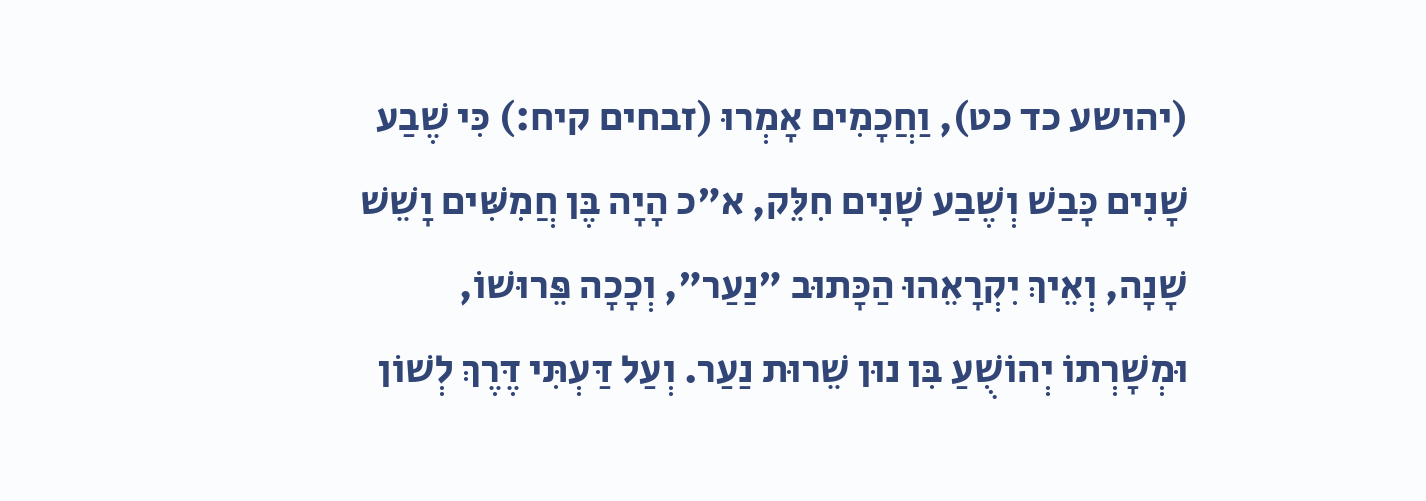(יהושע כד כט), וַחֲכָמִים אָמְרוּ (זבחים קיח:) כִּי שֶׁבַע שָׁנִים כָּבַשׁ וְשֶׁבַע שָׁנִים חִלֵּק, א"כ הָיָה בֶּן חֲמִשִּׁים וָשֵׁשׁ שָׁנָה, וְאֵיךְ יִקְרָאֵהוּ הַכָּתוּב "נַעַר", וְכָכָה פֵּרוּשׁוֹ, וּמְשָׁרְתוֹ יְהוֹשֻׁעַ בִּן נוּן שֵׁרוּת נַעַר. וְעַל דַּעְתִּי דֶּרֶךְ לְשׁוֹן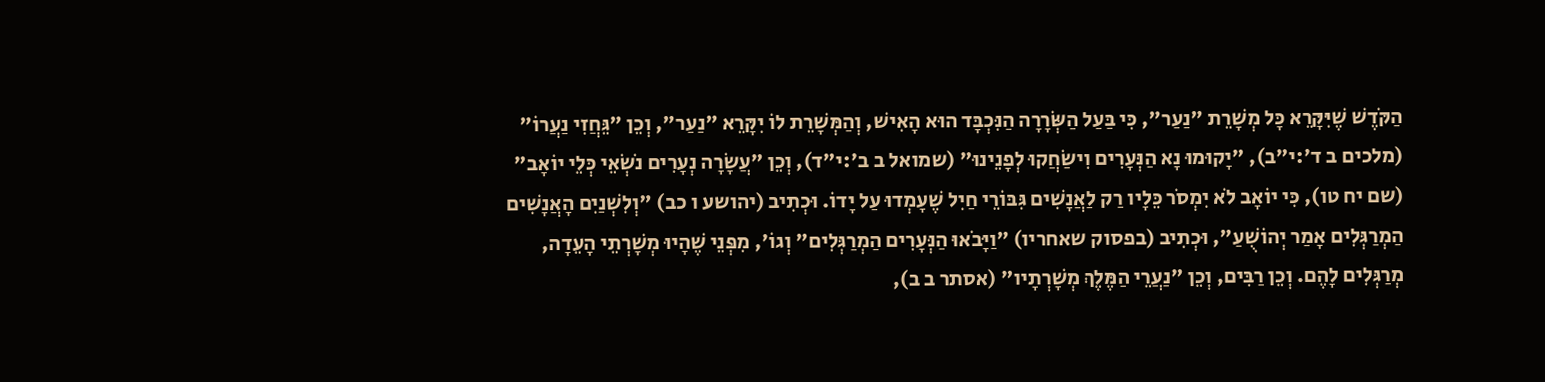הַקֹּדֶשׁ שֶׁיִּקָּרֵא כָּל מְשָׁרֵת "נַעַר", כִּי בַּעַל הַשְּׂרָרָה הַנִּכְבָּד הוּא הָאִישׁ, וְהַמְּשָׁרֵת לוֹ יִקָּרֵא "נַעַר", וְכֵן "גֵּחֲזִי נַעֲרוֹ" (מלכים ב ד':י"ב), "יָקוּמוּ נָא הַנְּעָרִים וִישַׂחֲקוּ לְפָנֵינוּ" (שמואל ב ב':י"ד), וְכֵן "עֲשָׂרָה נְעָרִים נֹשְׂאֵי כְּלֵי יוֹאָב" (שם יח טו), כִּי יוֹאָב לֹא יִמְסֹר כֵּלָיו רַק לַאֲנָשִׁים גִּבּוֹרֵי חַיִל שֶׁעָמְדוּ עַל יָדוֹ. וּכְתִיב (יהושע ו כב) "וְלִשְׁנַיִם הָאֲנָשִׁים הַמְרַגְּלִים אָמַר יְהוֹשֻׁעַ", וּכְתִיב (בפסוק שאחריו) "וַיָּבֹאוּ הַנְּעָרִים הַמְרַגְּלִים" וְגוֹ', מִפְּנֵי שֶׁהָיוּ מְשָׁרְתֵי הָעֵדָה, מְרַגְּלִים לָהֶם. וְכֵן רַבִּים, וְכֵן "נַעֲרֵי הַמֶּלֶךְ מְשָׁרְתָיו" (אסתר ב ב),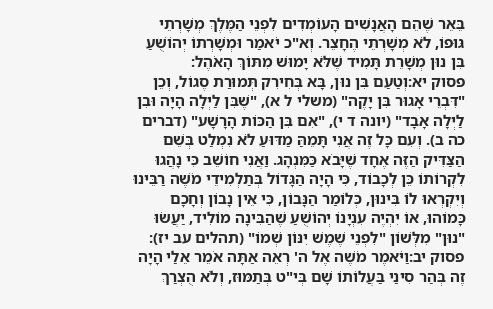בֵּאֵר שֶׁהֵם הָאֲנָשִׁים הָעוֹמְדִים לִפְנֵי הַמֶּלֶךְ מְשָׁרְתֵי גּוּפוֹ, לֹא מְשָׁרְתֵי הֶחָצֵר. וְא"כ יֹאמַר וּמְשָׁרְתוֹ יְהוֹשֻׁעַ בִּן נוּן מְשָׁרֵת תָּמִיד שֶׁלֹּא יָמוּשׁ מִתּוֹךְ הָאֹהֶל:
פסוק יא:וְטַעַם בִּן נוּן, בָּא בְּחִירִק תְּמוּרַת סֶגוֹל, וְכֵן "דִּבְרֵי אָגוּר בִּן יָקֶה" (משלי ל א), "שֶׁבִּן לַיְלָה הָיָה וּבִן לַיְלָה אָבָד" (יונה ד י), "אִם בִּן הַכּוֹת הָרָשָׁע" (דברים כה ב). וְעִם כָּל זֶה אֲנִי תָּמֵהַּ מַדּוּעַ לֹא נִמְלַט בְּשֵׁם הַצַּדִּיק הַזֶּה אֶחָד שֶׁיָּבֹא כַּמִּנְהָג. וַאֲנִי חוֹשֵׁב כִּי נָהֲגוּ לִקְרוֹתוֹ כֵּן לְכָבוֹד, כִּי הָיָה הַגָּדוֹל בְּתַלְמִידֵי מֹשֶׁה רַבֵּינוּ וְיִקְרְאוּ לוֹ בִּינוּן, כְּלוֹמַר הַנָּבוֹן, כִּי אֵין נָבוֹן וְחָכָם כָּמוֹהוּ, אוֹ יִהְיֶה עִנְיָנוֹ יְהוֹשֻׁעַ שֶׁהַבִּינָה מוֹלִיד, יַעֲשׂוּ "נוּן" מִלְּשׁוֹן "לִפְנֵי שֶׁמֶשׁ יִנּוֹן שְׁמוֹ" (תהלים עב יז):
פסוק יב:וַיֹּאמֶר מֹשֶׁה אֶל ה' רְאֵה אַתָּה אֹמֵר אֵלַי הָיָה זֶה בְּהַר סִינַי בַּעֲלוֹתוֹ שָׁם בְּי"ט בְּתַמּוּז, וְלֹא הֻצְרַךְ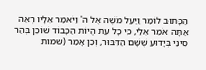הַכָּתוּב לוֹמַר וַיַּעַל מֹשֶׁה אֶל ה' וַיֹּאמַר אֵלָיו רְאֵה אַתָּה אֹמֵר אֵלַי, כִּי כָל עֵת הֱיוֹת הַכָּבוֹד שׁוֹכֵן בְּהַר סִינַי בְּיָדוּעַ שֶׁשָּׁם הַדִּבּוּר, וְכֵן אָמַר (שמות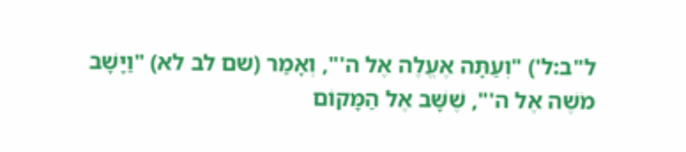ל"ב:ל') "וְעַתָּה אֶעֱלֶה אֶל ה'", וְאָמַר (שם לב לא) "וַיָּשָׁב מֹשֶׁה אֶל ה'", שֶׁשָּׁב אֶל הַמָּקוֹם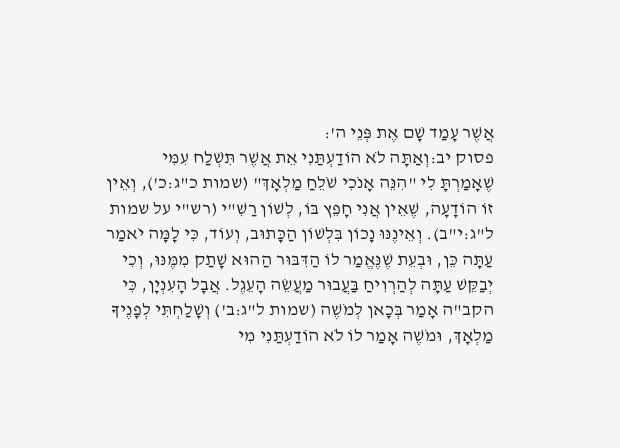אֲשֶׁר עָמַד שָׁם אֶת פְּנֵי ה':
פסוק יב:וְאַתָּה לֹא הוֹדַעְתַּנִי אֵת אֲשֶׁר תִּשְׁלַח עִמִּי שֶׁאָמַרְתָּ לִי "הִנֵּה אָנֹכִי שֹׁלֵחַ מַלְאָךְ" (שמות כ"ג:כ'), וְאֵין זוֹ הוֹדָעָה, שֶׁאֵין אֲנִי חָפֵץ בּוֹ, לְשׁוֹן רַשִׁ"י (רש"י על שמות ל"ג:י"ב). וְאֵינֶנּוּ נָכוֹן בִּלְשׁוֹן הַכָּתוּב, וְעוֹד, כִּי לָמָּה יֹאמַר עַתָּה כֵּן, וּבְעֵת שֶׁנֶּאֱמַר לוֹ הַדִּבּוּר הַהוּא שָׁתַק מִמֶּנּוּ, וְכִי יְבַקֵּשׁ עַתָּה לְהַרְוִיחַ בַּעֲבוּר מַעֲשֵׂה הָעֵגֶל. אֲבָל הָעִנְיָן, כִּי הקב"ה אָמַר בְּכָאן לְמֹשֶׁה (שמות ל"ג:ב') וְשָׁלַחְתִּי לְפָנֶיךָ מַלְאָךְ, וּמֹשֶׁה אָמַר לוֹ לֹא הוֹדַעְתַּנִי מִי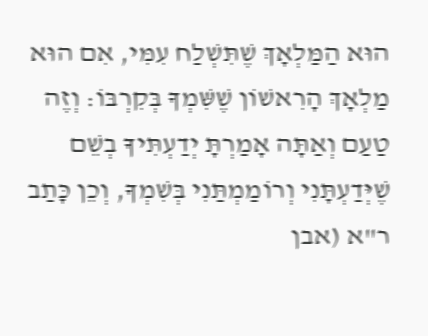הוּא הַמַּלְאָךְ שֶׁתִּשְׁלַח עִמִּי, אִם הוּא מַלְאָךְ הָרִאשׁוֹן שֶׁשִּׁמְךָ בְּקִרְבּוֹ: וְזֶה טַעַם וְאַתָּה אָמַרְתָּ יְדַעְתִּיךָ בְשֵׁם שֶׁיְּדַעְתָּנִי וְרוֹמַמְתַּנִי בְּשִׁמְךָ, וְכֵן כָּתַב ר"א (אבן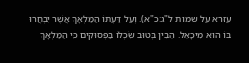עזרא על שמות ל"ג:כ"א). וְעַל דַּעְתּוֹ הַמַּלְאָךְ אֲשֶׁר יִבְחֲרוּ בּוֹ הוּא מִיכָאֵל. הֵבִין בְּטוּב שִׂכְלוֹ בַּפְּסוּקִים כִּי הַמַּלְאָךְ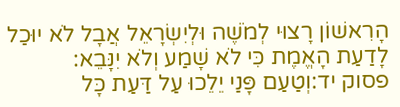הָרִאשׁוֹן רָצוּי לְמֹשֶׁה וּלְיִשְׂרָאֵל אֲבָל לֹא יוּכַל לָדַעַת הָאֱמֶת כִּי לֹא שָׁמַע וְלֹא יִנָּבֵא:
פסוק יד:וְטַעַם פָּנַי יֵלֵכוּ עַל דַּעַת כָּל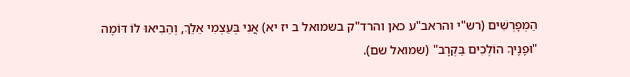הַמְפָרְשִׁים (רש"י והראב"ע כאן והרד"ק בשמואל ב יז יא) אֲנִי בְּעַצְמִי אֵלֵךְ, וְהֵבִיאוּ לוֹ דּוֹמֶה "וּפָנֶיךָ הוֹלְכִים בַּקְרָב" (שמואל שם).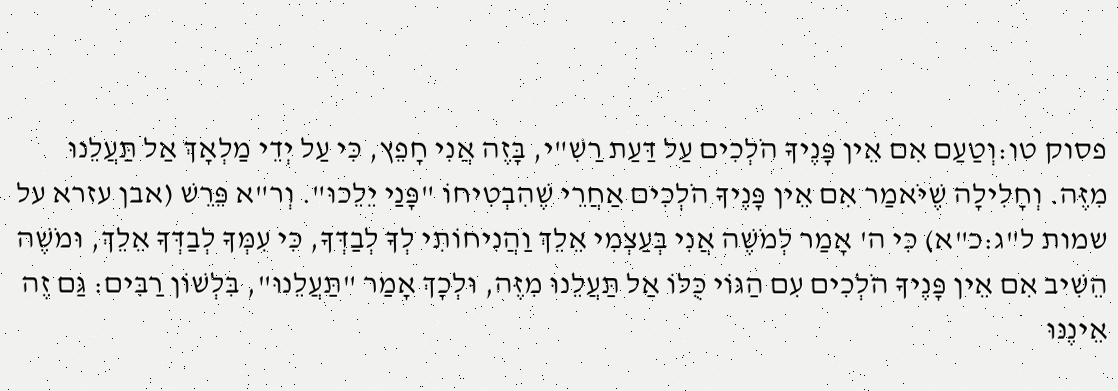פסוק טו:וְטַעַם אִם אֵין פָּנֶיךָ הֹלְכִים עַל דַּעַת רַשִׁ"י, בָּזֶה אֲנִי חָפֵץ, כִּי עַל יְדֵי מַלְאָךְ אַל תַּעֲלֵנוּ מִזֶּה. וְחָלִילָה שֶׁיֹּאמַר אִם אֵין פָּנֶיךָ הֹלְכִים אַחֲרֵי שֶׁהִבְטִיחוֹ "פָּנַי יֵלֵכוּ". וְר"א פֵּרֵשׁ (אבן עזרא על שמות ל"ג:כ"א) כִּי ה' אָמַר לְמֹשֶׁה אֲנִי בְּעַצְמִי אֵלֵךְ וַהֲנִיחוֹתִי לְךָ לְבַדְּךָ, כִּי עִמְּךָ לְבַדְּךָ אֵלֵךְ, וּמֹשֶׁה הֵשִׁיב אִם אֵין פָּנֶיךָ הֹלְכִים עִם הַגּוֹי כֻּלּוֹ אַל תַּעֲלֵנוּ מִזֶּה, וּלְכָךְ אָמַר "תַּעֲלֵנוּ", בִּלְשׁוֹן רַבִּים: גַּם זֶה אֵינֶנּוּ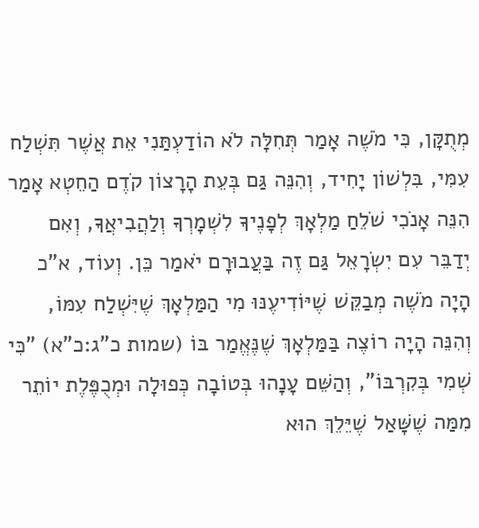מְתֻקָּן, כִּי מֹשֶׁה אָמַר תְּחִלָּה לֹא הוֹדַעְתַּנִי אֵת אֲשֶׁר תִּשְׁלַח עִמִּי, בִּלְשׁוֹן יָחִיד, וְהִנֵּה גַּם בְּעֵת הָרָצוֹן קֹדֶם הַחֵטְא אָמַר הִנֵּה אָנֹכִי שֹׁלֵחַ מַלְאָךְ לְפָנֶיךָ לִשְׁמָרְךָ וְלַהֲבִיאֲךָ, וְאִם יְדַבֵּר עִם יִשְׂרָאֵל גַּם זֶה בַּעֲבוּרָם יֹאמַר כֵּן. וְעוֹד, א"כ הָיָה מֹשֶׁה מְבַקֵּשׁ שֶׁיּוֹדִיעֶנּוּ מִי הַמַּלְאָךְ שֶׁיִּשְׁלַח עִמּוֹ, וְהִנֵּה הָיָה רוֹצֶה בַּמַּלְאָךְ שֶׁנֶּאֱמַר בּוֹ (שמות כ"ג:כ"א) "כִּי שְׁמִי בְּקִרְבּוֹ", וְהַשֵּׁם עָנָהוּ בְּטוֹבָה כְּפוּלָה וּמְכֻפֶּלֶת יוֹתֵר מִמַּה שֶׁשָּׁאַל שֶׁיֵּלֵךְ הוּא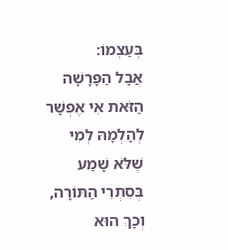בְּעַצְמוֹ:
אֲבָל הַפָּרָשָׁה הַזֹּאת אִי אֶפְשָׁר לְהָלְמָהּ לְמִי שֶׁלֹּא שָׁמַע בְּסִתְרֵי הַתּוֹרָה, וְכָךְ הוּא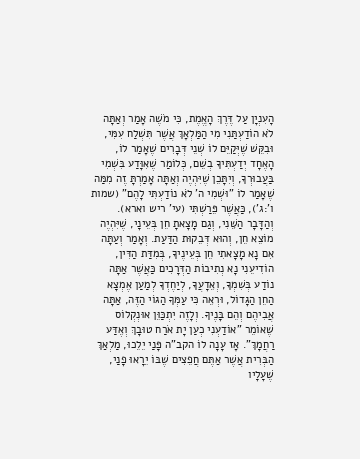הָעִנְיָן עַל דֶּרֶךְ הָאֱמֶת, כִּי מֹשֶׁה אָמַר וְאַתָּה לֹא הוֹדַעְתַּנִי מִי הַמַּלְאָךְ אֲשֶׁר תִּשְׁלַח עִמִּי, וּבִקֵּשׁ שֶׁיְּקַיֵּם לוֹ שְׁנֵי דְּבָרִים שֶׁאָמַר לוֹ, הָאֶחָד יְדַעְתִּיךָ בְשֵׁם, כְּלוֹמַר שֶׁאִוָּדַע בִּשְׁמִי בַּעֲבוּרְךָ, וְיִתָּכֵן שֶׁיִּהְיֶה וְאַתָּה אָמַרְתָּ זֶה מִמַּה שֶׁאָמַר לוֹ "וּשְׁמִי ה' לֹא נוֹדַעְתִּי לָהֶם" (שמות ו':ג'), כַּאֲשֶׁר פֵּרַשְׁתִּי (עי' ריש וארא). וְהַדָּבָר הַשֵּׁנִי, וְגַם מָצָאתָ חֵן בְּעֵינָי, שֶׁיִּהְיֶה מוֹצֵא חֵן, וְהוּא דְּבֵקוּת הַדַּעַת. וְאָמַר וְעַתָּה אִם נָא מָצָאתִי חֵן בְּעֵינֶיךָ, בְּמִדַּת הַדִּין, הוֹדִיעֵנִי נָא נְתִיבוֹת הַדְּרָכִים כַּאֲשֶׁר אַתָּה נוֹדַע בְּשִׁמְךָ, וְאֵדָעֲךָ, לְיַחֶדְךָ לְמַעַן אֶמְצָא הַחֵן הַגָּדוֹל, וּרְאֵה כִּי עַמְּךָ הַגּוֹי הַזֶּה, אַתָּה אֲבִיהֶם וְהֵם בָּנֶיךָ. וְלָזֶה יִתְכַּוֵּן אוּנְקְלוֹס שֶׁאוֹמֵר "אוֹדַעְנִי כְעַן יָת אֹרַח טוּבָךְ וְאֶדַּע רַחֲמָךְ". אָז עָנָה לוֹ הקב"ה פָּנַי יֵלֵכוּ, מַלְאַךְ הַבְּרִית אֲשֶׁר אַתֶּם חֲפֵצִים שֶׁבּוֹ יֵרָאוּ פָנַי, שֶׁעָלָיו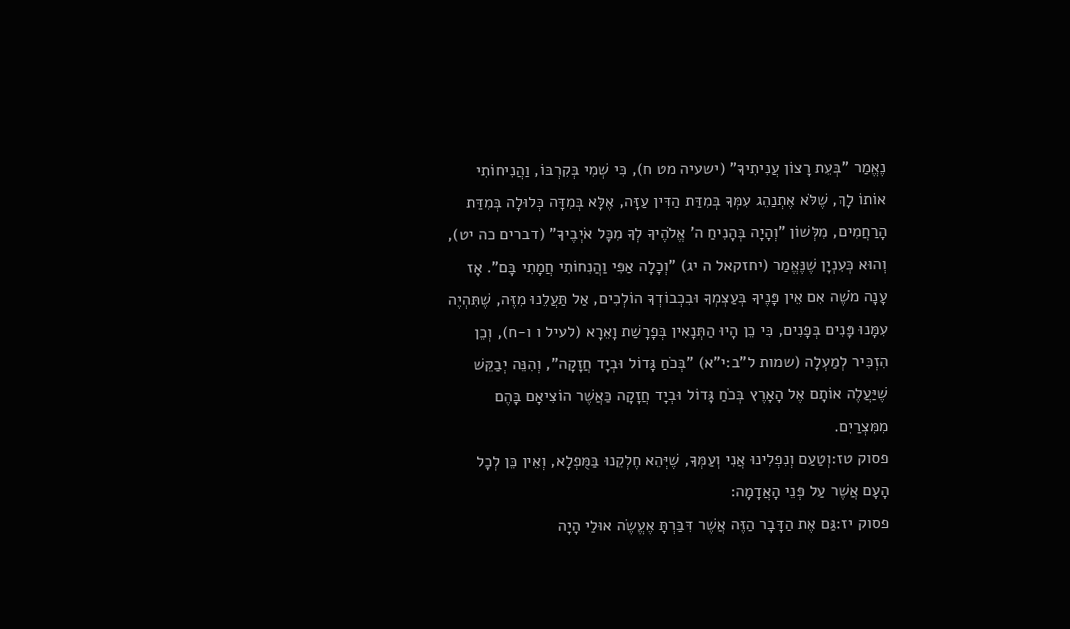נֶאֱמַר "בְּעֵת רָצוֹן עֲנִיתִיךָ" (ישעיה מט ח), כִּי שְׁמִי בְּקִרְבּוֹ, וַהֲנִיחוֹתִי אוֹתוֹ לָךְ, שֶׁלֹּא אֶתְנַהֵג עִמְּךָ בְּמִדַּת הַדִּין עַזָּה, אֶלָּא בְּמִדָּה כְּלוּלָה בְּמִדַּת הָרַחֲמִים, מִלְּשׁוֹן "וְהָיָה בְּהָנִיחַ ה' אֱלֹהֶיךָ לְךָ מִכָּל אֹיְבֶיךָ" (דברים כה יט), וְהוּא כְּעִנְיָן שֶׁנֶּאֱמַר (יחזקאל ה יג) "וְכָלָה אַפִּי וַהֲנִחוֹתִי חֲמָתִי בָּם". אָז עָנָה מֹשֶׁה אִם אֵין פָּנֶיךָ בְּעַצְמְךָ וּבִכְבוֹדְךָ הוֹלְכִים, אַל תַּעֲלֵנוּ מִזֶּה, שֶׁתִּהְיֶה עִמָּנוּ פָּנִים בְּפָנִים, כִּי כֵן הָיוּ הַתְּנָאִין בְּפָרָשַׁת וָאֵרָא (לעיל ו ו-ח), וְכֵן הִזְכִּיר לְמַעְלָה (שמות ל"ב:י"א) "בְּכֹחַ גָּדוֹל וּבְיָד חֲזָקָה", וְהִנֵּה יְבַקֵּשׁ שֶׁיַּעֲלֶה אוֹתָם אֶל הָאָרֶץ בְּכֹחַ גָּדוֹל וּבְיָד חֲזָקָה כַּאֲשֶׁר הוֹצִיאָם בָּהֶם מִמִּצְרַיִם.
פסוק טז:וְטַעַם וְנִפְלִינוּ אֲנִי וְעַמְּךָ, שֶׁיְּהֵא חֶלְקֵנוּ בַּמֻּפְלָא, וְאֵין כֵּן לְכָל הָעָם אֲשֶׁר עַל פְּנֵי הָאֲדָמָה:
פסוק יז:גַּם אֶת הַדָּבָר הַזֶּה אֲשֶׁר דִּבַּרְתָּ אֶעֱשֶׂה אוּלַי הָיָה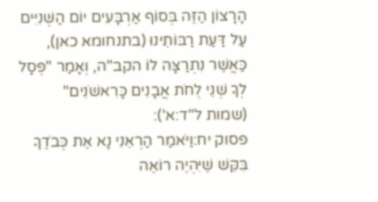הָרָצוֹן הַזֶּה בְּסוֹף אַרְבָּעִים יוֹם הַשְּׁנִיִּים עַל דַּעַת רַבּוֹתֵינוּ (בתנחומא כאן), כַּאֲשֶׁר נִתְרַצָּה לוֹ הקב"ה, וְאָמַר "פְּסָל לְךָ שְׁנֵי לֻחֹת אֲבָנִים כָּרִאשֹׁנִים" (שמות ל"ד:א'):
פסוק יח:וַיֹּאמַר הַרְאֵנִי נָא אֶת כְּבֹדֶךָ בִּקֵּשׁ שֶׁיִּהְיֶה רוֹאֶה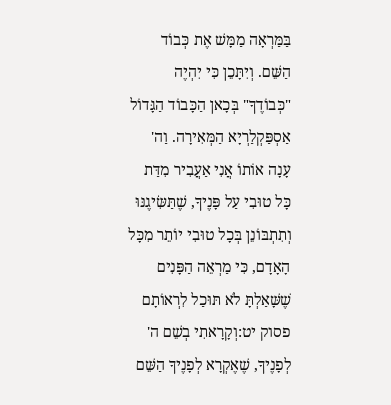בַּמַּרְאָה מַמָּשׁ אֶת כְּבוֹד הַשֵּׁם. וְיִתָּכֵן כִּי יִהְיֶה "כְּבוֹדֶךָ" בְּכָאן הַכָּבוֹד הַגָּדוֹל אַסְפַּקְלַרְיָא הַמְּאִירָה. וַה' עָנָה אוֹתוֹ אֲנִי אַעֲבִיר מִדַּת כָּל טוּבִי עַל פָּנֶיךָ, שֶׁתַּשִּׂיגֶנּוּ וְתִתְבּוֹנֵן בְּכָל טוּבִי יוֹתֵר מִכָּל הָאָדָם, כִּי מַרְאֵה הַפָּנִים שֶׁשָּׁאַלְתָּ לֹא תּוּכַל לִרְאוֹתָם
פסוק יט:וְקָרָאתִי בְשֵׁם ה' לְפָנֶיךָ, שֶׁאֶקְרָא לְפָנֶיךָ הַשֵּׁם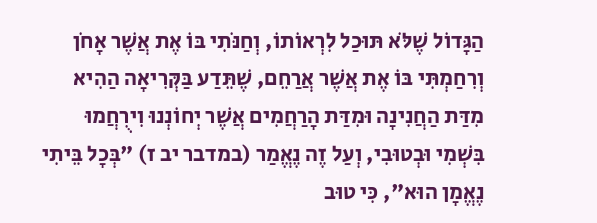הַגָּדוֹל שֶׁלֹּא תּוּכַל לִרְאוֹתוֹ, וְחַנֹּתִי בּוֹ אֶת אֲשֶׁר אָחֹן וְרִחַמְתִּי בּוֹ אֶת אֲשֶׁר אֲרַחֵם, שֶׁתֵּדַע בַּקְּרִיאָה הַהִיא מִדַּת הַחֲנִינָה וּמִדַּת הָרַחֲמִים אֲשֶׁר יְחוֹנְנוּ וִירֻחֲמוּ בִּשְׁמִי וּבְטוּבִי, וְעַל זֶה נֶאֱמַר (במדבר יב ז) "בְּכָל בֵּיתִי נֶאֱמָן הוּא", כִּי טוּב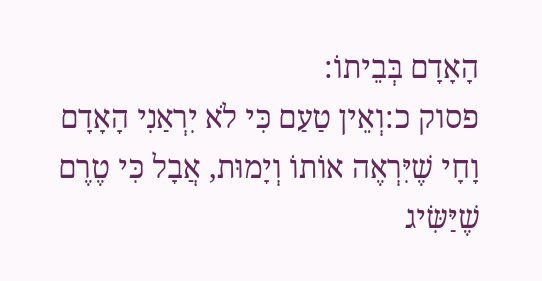הָאָדָם בְּבֵיתוֹ:
פסוק כ:וְאֵין טַעַם כִּי לֹא יִרְאַנִי הָאָדָם וָחָי שֶׁיִּרְאֶה אוֹתוֹ וְיָמוּת, אֲבָל כִּי טֶרֶם שֶׁיַּשִּׂיג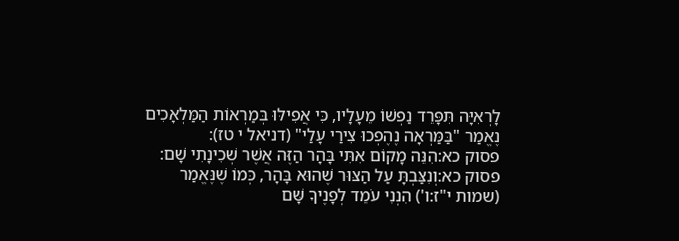לָרְאִיָּה תִּפָּרֵד נַפְשׁוֹ מֵעָלָיו, כִּי אֲפִילּוּ בְּמַרְאוֹת הַמַּלְאָכִים נֶאֱמַר "בַּמַּרְאָה נֶהֶפְכוּ צִירַי עָלַי" (דניאל י טז):
פסוק כא:הִנֵּה מָקוֹם אִתִּי בָּהָר הַזֶּה אֲשֶׁר שְׁכִינָתִי שָׁם:
פסוק כא:וְנִצַּבְתָּ עַל הַצּוּר שֶׁהוּא בָּהָר, כְּמוֹ שֶׁנֶּאֱמַר (שמות י"ז:ו') הִנְנִי עֹמֵד לְפָנֶיךָ שָּׁם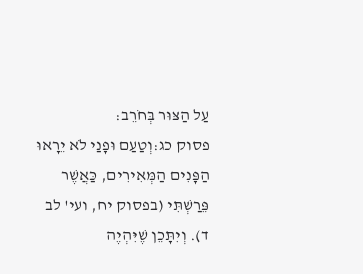עַל הַצּוּר בְּחֹרֵב:
פסוק כג:וְטַעַם וּפָנַי לֹא יֵרָאוּ הַפָּנִים הַמְּאִירִים, כַּאֲשֶׁר פֵּרַשְׁתִּי (בפסוק יח, ועי' לב ד). וְיִתָּכֵן שֶׁיִּהְיֶה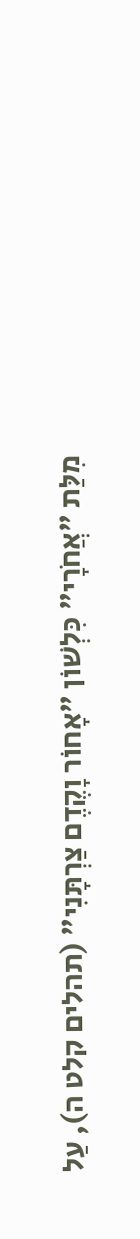מִלַּת "אֲחֹרָי" כִּלְשׁוֹן "אָחוֹר וָקֶדֶם צַרְתָּנִי" (תהלים קלט ה), עַל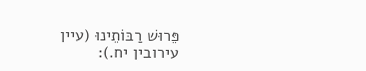פֵּרוּשׁ רַבּוֹתֵינוּ (עיין עירובין יח.):